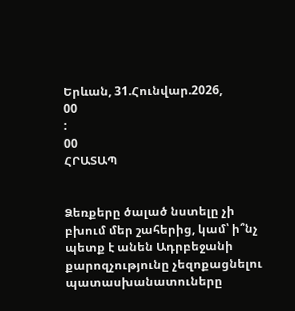Երևան, 31.Հունվար.2026,
00
:
00
ՀՐԱՏԱՊ


Ձեռքերը ծալած նստելը չի բխում մեր շահերից, կամ՝ ի՞նչ պետք է անեն Ադրբեջանի քարոզչությունը չեզոքացնելու պատասխանատուները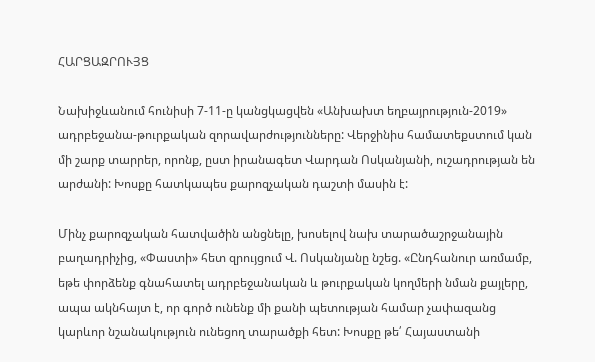ՀԱՐՑԱԶՐՈՒՅՑ

Նախիջևանում հունիսի 7-11-ը կանցկացվեն «Անխախտ եղբայրություն-2019» ադրբեջանա-թուրքական զորավարժությունները: Վերջինիս համատեքստում կան մի շարք տարրեր, որոնք, ըստ իրանագետ Վարդան Ոսկանյանի, ուշադրության են արժանի: Խոսքը հատկապես քարոզչական դաշտի մասին է:

Մինչ քարոզչական հատվածին անցնելը, խոսելով նախ տարածաշրջանային բաղադրիչից, «Փաստի» հետ զրույցում Վ. Ոսկանյանը նշեց. «Ընդհանուր առմամբ, եթե փորձենք գնահատել ադրբեջանական և թուրքական կողմերի նման քայլերը, ապա ակնհայտ է, որ գործ ունենք մի քանի պետության համար չափազանց կարևոր նշանակություն ունեցող տարածքի հետ: Խոսքը թե՛ Հայաստանի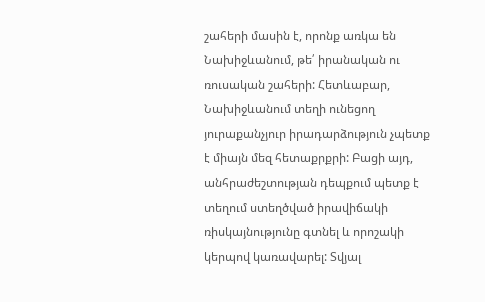շահերի մասին է, որոնք առկա են Նախիջևանում, թե՛ իրանական ու ռուսական շահերի: Հետևաբար, Նախիջևանում տեղի ունեցող յուրաքանչյուր իրադարձություն չպետք է միայն մեզ հետաքրքրի: Բացի այդ, անհրաժեշտության դեպքում պետք է տեղում ստեղծված իրավիճակի ռիսկայնությունը գտնել և որոշակի կերպով կառավարել: Տվյալ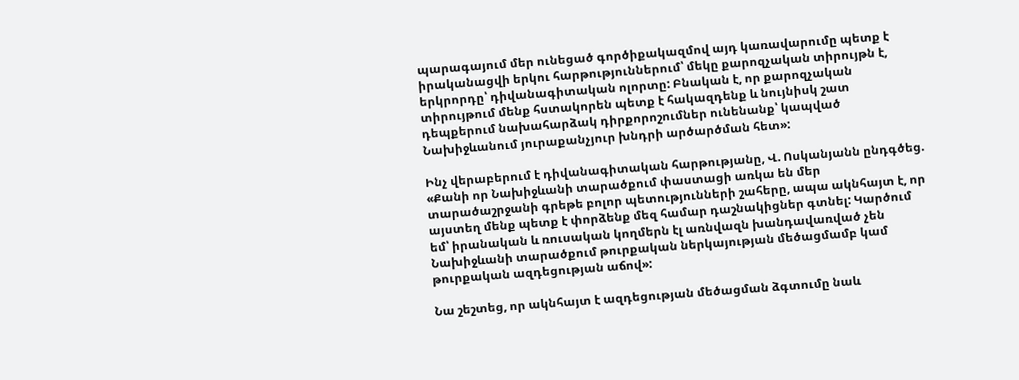պարագայում մեր ունեցած գործիքակազմով այդ կառավարումը պետք է իրականացվի երկու հարթություններում՝ մեկը քարոզչական տիրույթն է, երկրորդը՝ դիվանագիտական ոլորտը: Բնական է, որ քարոզչական տիրույթում մենք հստակորեն պետք է հակազդենք և նույնիսկ շատ դեպքերում նախահարձակ դիրքորոշումներ ունենանք՝ կապված Նախիջևանում յուրաքանչյուր խնդրի արծարծման հետ»:

Ինչ վերաբերում է դիվանագիտական հարթությանը, Վ. Ոսկանյանն ընդգծեց. «Քանի որ Նախիջևանի տարածքում փաստացի առկա են մեր տարածաշրջանի գրեթե բոլոր պետությունների շահերը, ապա ակնհայտ է, որ այստեղ մենք պետք է փորձենք մեզ համար դաշնակիցներ գտնել: Կարծում եմ՝ իրանական և ռուսական կողմերն էլ առնվազն խանդավառված չեն Նախիջևանի տարածքում թուրքական ներկայության մեծացմամբ կամ թուրքական ազդեցության աճով»:

Նա շեշտեց, որ ակնհայտ է ազդեցության մեծացման ձգտումը նաև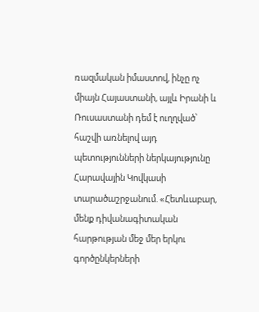ռազմական իմաստով, ինչը ոչ միայն Հայաստանի, այլև Իրանի և Ռուսաստանի դեմ է ուղղված՝ հաշվի առնելով այդ պետությունների ներկայությունը Հարավային Կովկասի տարածաշրջանում. «Հետևաբար, մենք դիվանագիտական հարթության մեջ մեր երկու գործընկերների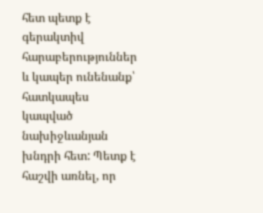հետ պետք է գերակտիվ հարաբերություններ և կապեր ունենանք՝ հատկապես կապված նախիջևանյան խնդրի հետ: Պետք է հաշվի առնել, որ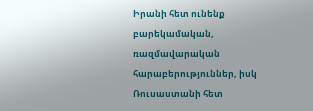Իրանի հետ ունենք բարեկամական, ռազմավարական հարաբերություններ, իսկ Ռուսաստանի հետ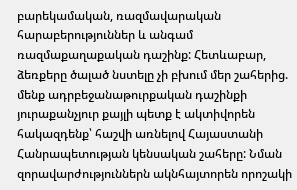բարեկամական, ռազմավարական հարաբերություններ և անգամ ռազմաքաղաքական դաշինք: Հետևաբար, ձեռքերը ծալած նստելը չի բխում մեր շահերից. մենք ադրբեջանաթուրքական դաշինքի յուրաքանչյուր քայլի պետք է ակտիվորեն հակազդենք՝ հաշվի առնելով Հայաստանի Հանրապետության կենսական շահերը: Նման զորավարժություններն ակնհայտորեն որոշակի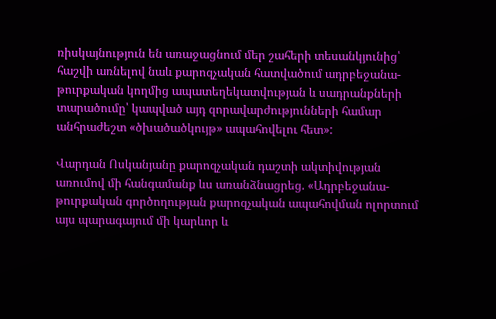ռիսկայնություն են առաջացնում մեր շահերի տեսանկյունից՝ հաշվի առնելով նաև քարոզչական հատվածում ադրբեջանա-թուրքական կողմից ապատեղեկատվության և սադրանքների տարածումը՝ կապված այդ զորավարժությունների համար անհրաժեշտ «ծխածածկույթ» ապահովելու հետ»:

Վարդան Ոսկանյանը քարոզչական դաշտի ակտիվության առումով մի հանգամանք ևս առանձնացրեց. «Ադրբեջանա-թուրքական գործողության քարոզչական ապահովման ոլորտում այս պարագայում մի կարևոր և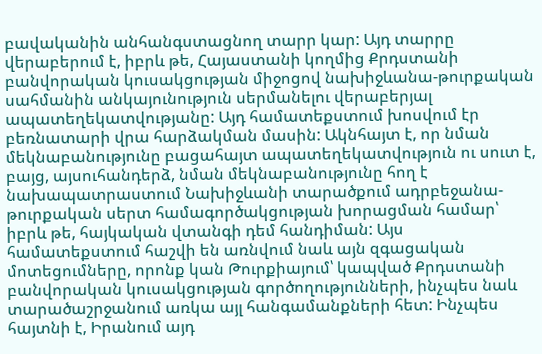բավականին անհանգստացնող տարր կար: Այդ տարրը վերաբերում է, իբրև թե, Հայաստանի կողմից Քրդստանի բանվորական կուսակցության միջոցով նախիջևանա-թուրքական սահմանին անկայունություն սերմանելու վերաբերյալ ապատեղեկատվությանը: Այդ համատեքստում խոսվում էր բեռնատարի վրա հարձակման մասին: Ակնհայտ է, որ նման մեկնաբանությունը բացահայտ ապատեղեկատվություն ու սուտ է, բայց, այսուհանդերձ, նման մեկնաբանությունը հող է նախապատրաստում Նախիջևանի տարածքում ադրբեջանա-թուրքական սերտ համագործակցության խորացման համար՝ իբրև թե, հայկական վտանգի դեմ հանդիման: Այս համատեքստում հաշվի են առնվում նաև այն զգացական մոտեցումները, որոնք կան Թուրքիայում՝ կապված Քրդստանի բանվորական կուսակցության գործողությունների, ինչպես նաև տարածաշրջանում առկա այլ հանգամանքների հետ: Ինչպես հայտնի է, Իրանում այդ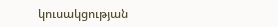կուսակցության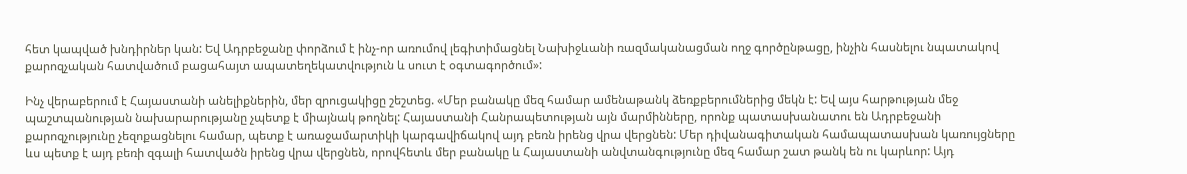հետ կապված խնդիրներ կան: Եվ Ադրբեջանը փորձում է ինչ-որ առումով լեգիտիմացնել Նախիջևանի ռազմականացման ողջ գործընթացը, ինչին հասնելու նպատակով քարոզչական հատվածում բացահայտ ապատեղեկատվություն և սուտ է օգտագործում»:

Ինչ վերաբերում է Հայաստանի անելիքներին, մեր զրուցակիցը շեշտեց. «Մեր բանակը մեզ համար ամենաթանկ ձեռքբերումներից մեկն է: Եվ այս հարթության մեջ պաշտպանության նախարարությանը չպետք է միայնակ թողնել: Հայաստանի Հանրապետության այն մարմինները, որոնք պատասխանատու են Ադրբեջանի քարոզչությունը չեզոքացնելու համար, պետք է առաջամարտիկի կարգավիճակով այդ բեռն իրենց վրա վերցնեն: Մեր դիվանագիտական համապատասխան կառույցները ևս պետք է այդ բեռի զգալի հատվածն իրենց վրա վերցնեն, որովհետև մեր բանակը և Հայաստանի անվտանգությունը մեզ համար շատ թանկ են ու կարևոր: Այդ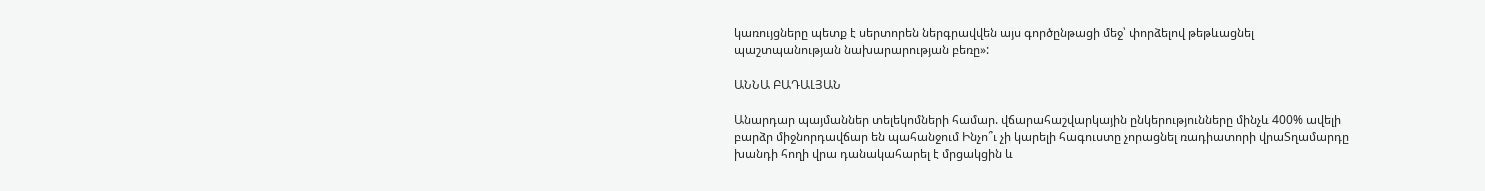կառույցները պետք է սերտորեն ներգրավվեն այս գործընթացի մեջ՝ փորձելով թեթևացնել պաշտպանության նախարարության բեռը»:

ԱՆՆԱ ԲԱԴԱԼՅԱՆ

Անարդար պայմաններ տելեկոմների համար. վճարահաշվարկային ընկերությունները մինչև 400% ավելի բարձր միջնորդավճար են պահանջում Ինչո՞ւ չի կարելի հագուստը չորացնել ռադիատորի վրաՏղամարդը խանդի հողի վրա դանակահարել է մրցակցին և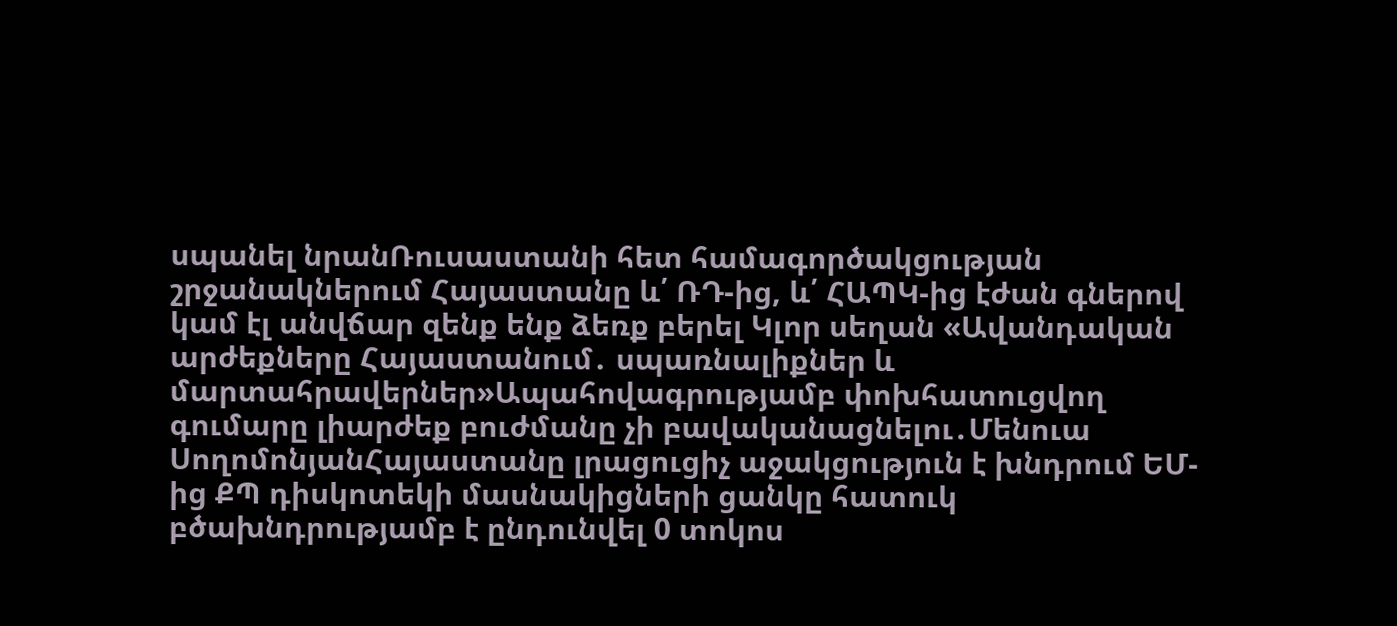սպանել նրանՌուսաստանի հետ համագործակցության շրջանակներում Հայաստանը և՛ ՌԴ-ից, և՛ ՀԱՊԿ-ից էժան գներով կամ էլ անվճար զենք ենք ձեռք բերել Կլոր սեղան «Ավանդական արժեքները Հայաստանում․ սպառնալիքներ և մարտահրավերներ»Ապահովագրությամբ փոխհատուցվող գումարը լիարժեք բուժմանը չի բավականացնելու․Մենուա ՍողոմոնյանՀայաստանը լրացուցիչ աջակցություն է խնդրում ԵՄ-ից ՔՊ դիսկոտեկի մասնակիցների ցանկը հատուկ բծախնդրությամբ է ընդունվել 0 տոկոս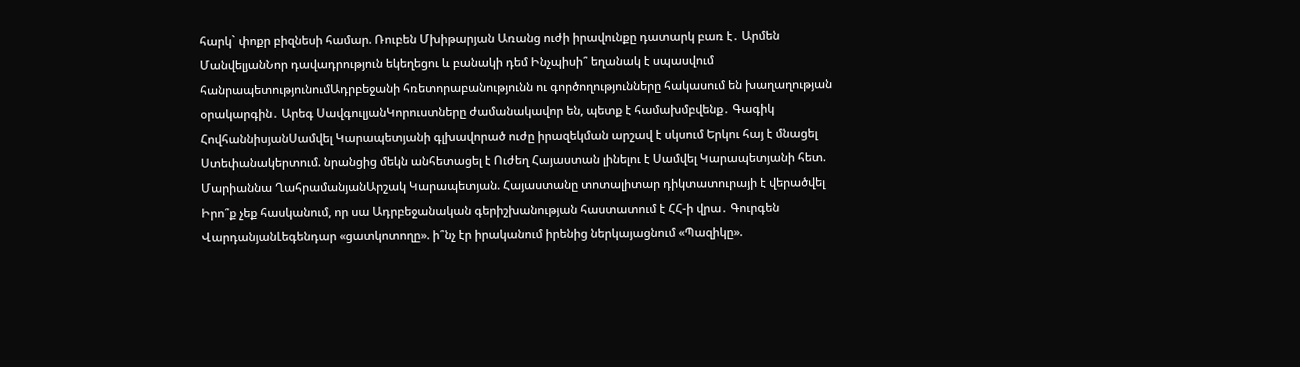հարկ` փոքր բիզնեսի համար. Ռուբեն Մխիթարյան Առանց ուժի իրավունքը դատարկ բառ է․ Արմեն ՄանվելյանՆոր դավադրություն եկեղեցու և բանակի դեմ Ինչպիսի՞ եղանակ է սպասվում հանրապետությունումԱդրբեջանի հռետորաբանությունն ու գործողությունները հակասում են խաղաղության օրակարգին․ Արեգ ՍավգուլյանԿորուստները ժամանակավոր են, պետք է համախմբվենք․ Գագիկ ՀովհաննիսյանՍամվել Կարապետյանի գլխավորած ուժը իրազեկման արշավ է սկսում Երկու հայ է մնացել Ստեփանակերտում. նրանցից մեկն անհետացել է Ուժեղ Հայաստան լինելու է Սամվել Կարապետյանի հետ. Մարիաննա ՂահրամանյանԱրշակ Կարապետյան. Հայաստանը տոտալիտար դիկտատուրայի է վերածվել Իրո՞ք չեք հասկանում, որ սա Ադրբեջանական գերիշխանության հաստատում է ՀՀ-ի վրա․ Գուրգեն ՎարդանյանԼեգենդար «ցատկոտողը». ի՞նչ էր իրականում իրենից ներկայացնում «Պազիկը».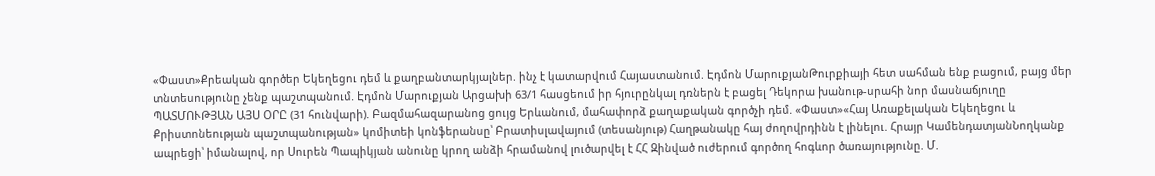«Փաստ»Քրեական գործեր Եկեղեցու դեմ և քաղբանտարկյալներ. ինչ է կատարվում Հայաստանում. Էդմոն ՄարուքյանԹուրքիայի հետ սահման ենք բացում, բայց մեր տնտեսությունը չենք պաշտպանում. Էդմոն Մարուքյան Արցախի 63/1 հասցեում իր հյուրընկալ դռներն է բացել Դեկորա խանութ-սրահի նոր մասնաճյուղը ՊԱՏՄՈՒԹՅԱՆ ԱՅՍ ՕՐԸ (31 հունվարի). Բազմահազարանոց ցույց Երևանում, մահափորձ քաղաքական գործչի դեմ. «Փաստ»«Հայ Առաքելական Եկեղեցու և Քրիստոնեության պաշտպանության» կոմիտեի կոնֆերանսը՝ Բրատիսլավայում (տեսանյութ) Հաղթանակը հայ ժողովրդինն է լինելու. Հրայր ԿամենդատյանՆողկանք ապրեցի՝ իմանալով, որ Սուրեն Պապիկյան անունը կրող անձի հրամանով լուծարվել է ՀՀ Զինված ուժերում գործող հոգևոր ծառայությունը. Մ.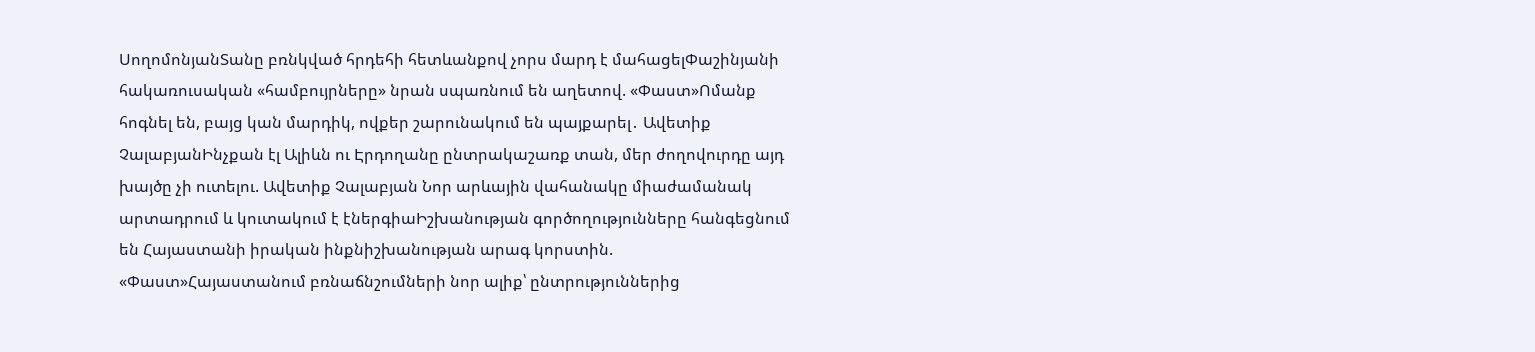ՍողոմոնյանՏանը բռնկված հրդեհի հետևանքով չորս մարդ է մահացելՓաշինյանի հակառուսական «համբույրները» նրան սպառնում են աղետով. «Փաստ»Ոմանք հոգնել են, բայց կան մարդիկ, ովքեր շարունակում են պայքարել․ Ավետիք ՉալաբյանԻնչքան էլ Ալիևն ու Էրդողանը ընտրակաշառք տան, մեր ժողովուրդը այդ խայծը չի ուտելու. Ավետիք Չալաբյան Նոր արևային վահանակը միաժամանակ արտադրում և կուտակում է էներգիաԻշխանության գործողությունները հանգեցնում են Հայաստանի իրական ինքնիշխանության արագ կորստին. «Փաստ»Հայաստանում բռնաճնշումների նոր ալիք՝ ընտրություններից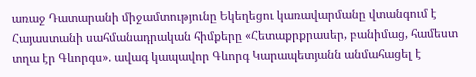առաջ Դատարանի միջամտությունը Եկեղեցու կառավարմանը վտանգում է Հայաստանի սահմանադրական հիմքերը «Հետաքրքրասեր, բանիմաց, համեստ տղա էր Գևորգս». ավագ կապավոր Գևորգ Կարապետյանն անմահացել է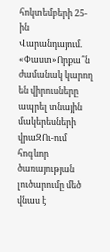հոկտեմբերի 25-ին Վարանդայում. «Փաստ»Որքա՞ն ժամանակ կարող են վիրուսները ապրել տնային մակերեսների վրաԶՈւ-ում հոգևոր ծառայության լուծարումը մեծ վնաս է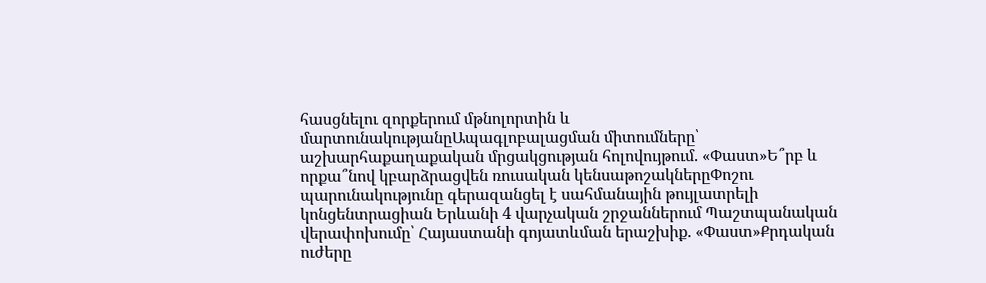հասցնելու զորքերում մթնոլորտին և մարտունակությանըԱպագլոբալացման միտումները՝ աշխարհաքաղաքական մրցակցության հոլովույթում. «Փաստ»Ե՞րբ և որքա՞նով կբարձրացվեն ռուսական կենսաթոշակներըՓոշու պարունակությունը գերազանցել է սահմանային թույլատրելի կոնցենտրացիան Երևանի 4 վարչական շրջաններում Պաշտպանական վերափոխումը՝ Հայաստանի գոյատևման երաշխիք. «Փաստ»Քրդական ուժերը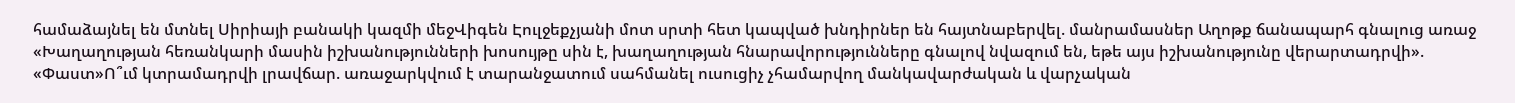համաձայնել են մտնել Սիրիայի բանակի կազմի մեջՎիգեն Էուլջեքչյանի մոտ սրտի հետ կապված խնդիրներ են հայտնաբերվել. մանրամասներ Աղոթք ճանապարհ գնալուց առաջ «Խաղաղության հեռանկարի մասին իշխանությունների խոսույթը սին է, խաղաղության հնարավորությունները գնալով նվազում են, եթե այս իշխանությունը վերարտադրվի». «Փաստ»Ո՞ւմ կտրամադրվի լրավճար. առաջարկվում է տարանջատում սահմանել ուսուցիչ չհամարվող մանկավարժական և վարչական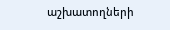աշխատողների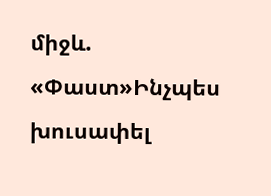միջև. «Փաստ»Ինչպես խուսափել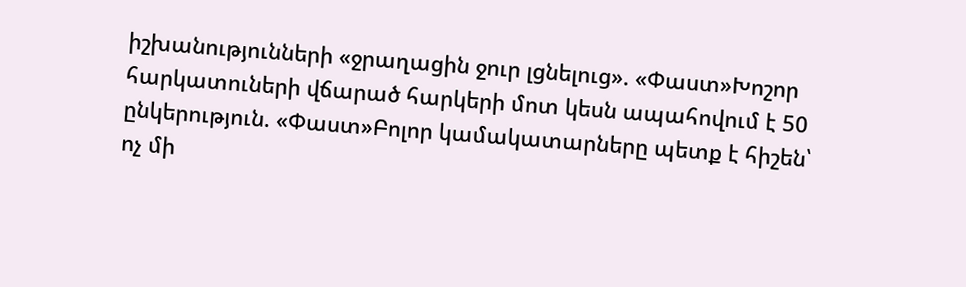իշխանությունների «ջրաղացին ջուր լցնելուց». «Փաստ»Խոշոր հարկատուների վճարած հարկերի մոտ կեսն ապահովում է 50 ընկերություն. «Փաստ»Բոլոր կամակատարները պետք է հիշեն՝ ոչ մի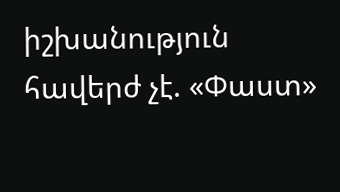իշխանություն հավերժ չէ. «Փաստ»